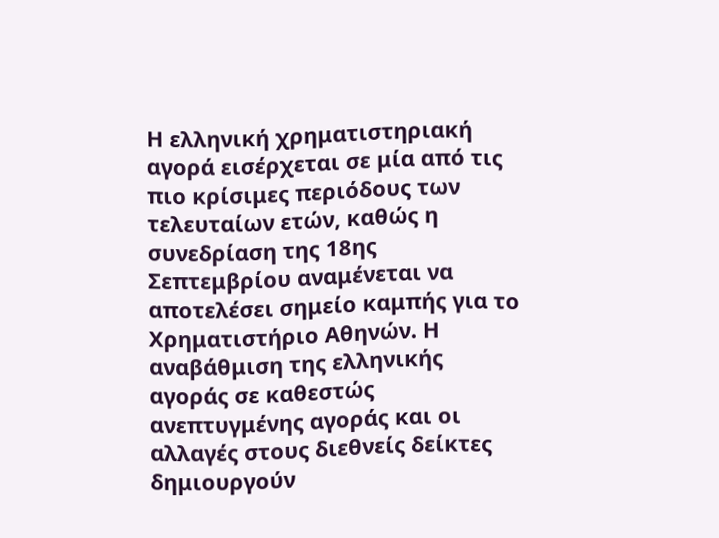Η ελληνική χρηματιστηριακή αγορά εισέρχεται σε μία από τις πιο κρίσιμες περιόδους των τελευταίων ετών, καθώς η συνεδρίαση της 18ης Σεπτεμβρίου αναμένεται να αποτελέσει σημείο καμπής για το Χρηματιστήριο Αθηνών. Η αναβάθμιση της ελληνικής αγοράς σε καθεστώς ανεπτυγμένης αγοράς και οι αλλαγές στους διεθνείς δείκτες δημιουργούν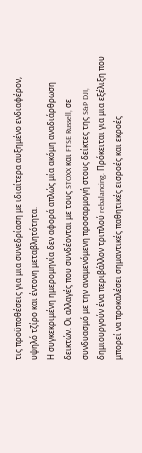τις προϋποθέσεις για μια συνεδρίαση με ιδιαίτερα αυξημένο ενδιαφέρον, υψηλό τζίρο και έντονη μεταβλητότητα.
Η συγκεκριμένη ημερομηνία δεν αφορά απλώς μία ακόμη αναδιάρθρωση δεικτών. Οι αλλαγές που συνδέονται με τους STOXX και FTSE Russell, σε συνδυασμό με την αναμενόμενη προσαρμογή στους δείκτες της S&P DJI, δημιουργούν ένα περιβάλλον τριπλού rebalancing. Πρόκειται για μια εξέλιξη που μπορεί να προκαλέσει σημαντικές παθητικές εισροές και εκροές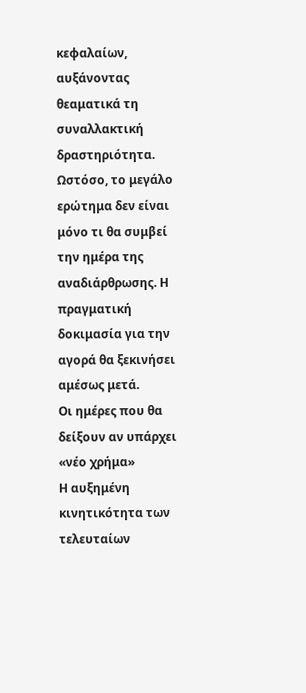κεφαλαίων, αυξάνοντας θεαματικά τη συναλλακτική δραστηριότητα.
Ωστόσο, το μεγάλο ερώτημα δεν είναι μόνο τι θα συμβεί την ημέρα της αναδιάρθρωσης. Η πραγματική δοκιμασία για την αγορά θα ξεκινήσει αμέσως μετά.
Οι ημέρες που θα δείξουν αν υπάρχει «νέο χρήμα»
Η αυξημένη κινητικότητα των τελευταίων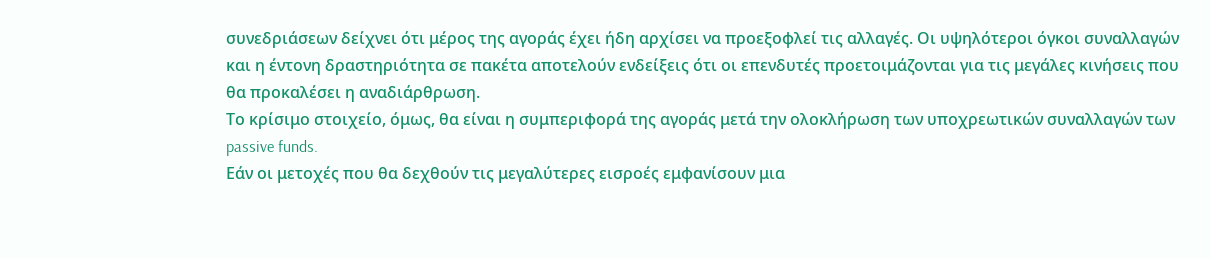συνεδριάσεων δείχνει ότι μέρος της αγοράς έχει ήδη αρχίσει να προεξοφλεί τις αλλαγές. Οι υψηλότεροι όγκοι συναλλαγών και η έντονη δραστηριότητα σε πακέτα αποτελούν ενδείξεις ότι οι επενδυτές προετοιμάζονται για τις μεγάλες κινήσεις που θα προκαλέσει η αναδιάρθρωση.
Το κρίσιμο στοιχείο, όμως, θα είναι η συμπεριφορά της αγοράς μετά την ολοκλήρωση των υποχρεωτικών συναλλαγών των passive funds.
Εάν οι μετοχές που θα δεχθούν τις μεγαλύτερες εισροές εμφανίσουν μια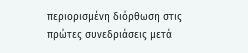περιορισμένη διόρθωση στις πρώτες συνεδριάσεις μετά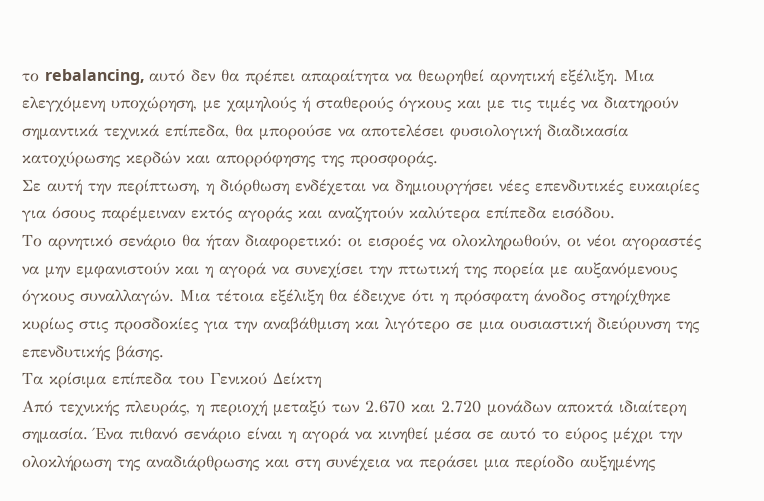το rebalancing, αυτό δεν θα πρέπει απαραίτητα να θεωρηθεί αρνητική εξέλιξη. Μια ελεγχόμενη υποχώρηση, με χαμηλούς ή σταθερούς όγκους και με τις τιμές να διατηρούν σημαντικά τεχνικά επίπεδα, θα μπορούσε να αποτελέσει φυσιολογική διαδικασία κατοχύρωσης κερδών και απορρόφησης της προσφοράς.
Σε αυτή την περίπτωση, η διόρθωση ενδέχεται να δημιουργήσει νέες επενδυτικές ευκαιρίες για όσους παρέμειναν εκτός αγοράς και αναζητούν καλύτερα επίπεδα εισόδου.
Το αρνητικό σενάριο θα ήταν διαφορετικό: οι εισροές να ολοκληρωθούν, οι νέοι αγοραστές να μην εμφανιστούν και η αγορά να συνεχίσει την πτωτική της πορεία με αυξανόμενους όγκους συναλλαγών. Μια τέτοια εξέλιξη θα έδειχνε ότι η πρόσφατη άνοδος στηρίχθηκε κυρίως στις προσδοκίες για την αναβάθμιση και λιγότερο σε μια ουσιαστική διεύρυνση της επενδυτικής βάσης.
Τα κρίσιμα επίπεδα του Γενικού Δείκτη
Από τεχνικής πλευράς, η περιοχή μεταξύ των 2.670 και 2.720 μονάδων αποκτά ιδιαίτερη σημασία. Ένα πιθανό σενάριο είναι η αγορά να κινηθεί μέσα σε αυτό το εύρος μέχρι την ολοκλήρωση της αναδιάρθρωσης και στη συνέχεια να περάσει μια περίοδο αυξημένης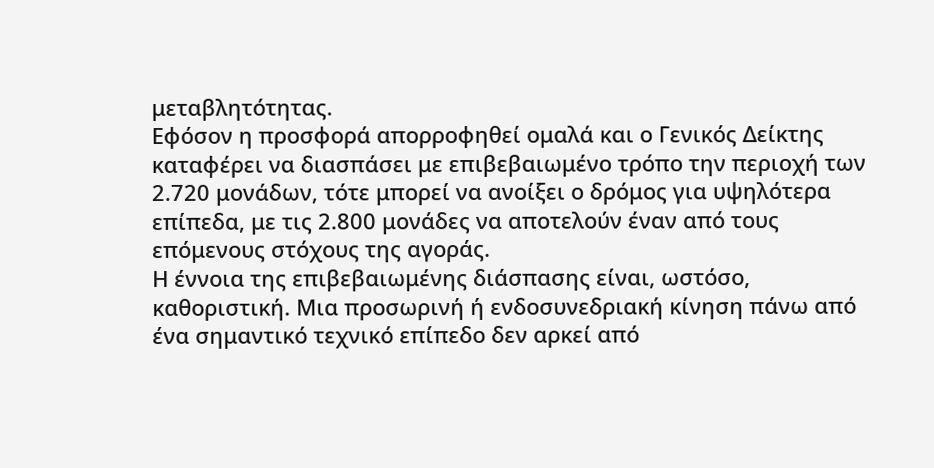μεταβλητότητας.
Εφόσον η προσφορά απορροφηθεί ομαλά και ο Γενικός Δείκτης καταφέρει να διασπάσει με επιβεβαιωμένο τρόπο την περιοχή των 2.720 μονάδων, τότε μπορεί να ανοίξει ο δρόμος για υψηλότερα επίπεδα, με τις 2.800 μονάδες να αποτελούν έναν από τους επόμενους στόχους της αγοράς.
Η έννοια της επιβεβαιωμένης διάσπασης είναι, ωστόσο, καθοριστική. Μια προσωρινή ή ενδοσυνεδριακή κίνηση πάνω από ένα σημαντικό τεχνικό επίπεδο δεν αρκεί από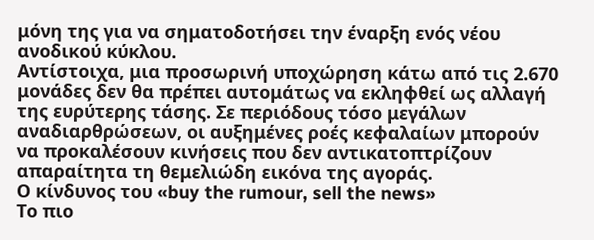μόνη της για να σηματοδοτήσει την έναρξη ενός νέου ανοδικού κύκλου.
Αντίστοιχα, μια προσωρινή υποχώρηση κάτω από τις 2.670 μονάδες δεν θα πρέπει αυτομάτως να εκληφθεί ως αλλαγή της ευρύτερης τάσης. Σε περιόδους τόσο μεγάλων αναδιαρθρώσεων, οι αυξημένες ροές κεφαλαίων μπορούν να προκαλέσουν κινήσεις που δεν αντικατοπτρίζουν απαραίτητα τη θεμελιώδη εικόνα της αγοράς.
Ο κίνδυνος του «buy the rumour, sell the news»
Το πιο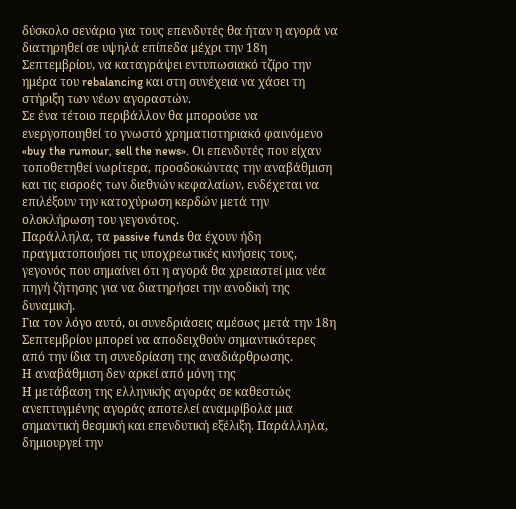δύσκολο σενάριο για τους επενδυτές θα ήταν η αγορά να διατηρηθεί σε υψηλά επίπεδα μέχρι την 18η Σεπτεμβρίου, να καταγράψει εντυπωσιακό τζίρο την ημέρα του rebalancing και στη συνέχεια να χάσει τη στήριξη των νέων αγοραστών.
Σε ένα τέτοιο περιβάλλον θα μπορούσε να ενεργοποιηθεί το γνωστό χρηματιστηριακό φαινόμενο «buy the rumour, sell the news». Οι επενδυτές που είχαν τοποθετηθεί νωρίτερα, προσδοκώντας την αναβάθμιση και τις εισροές των διεθνών κεφαλαίων, ενδέχεται να επιλέξουν την κατοχύρωση κερδών μετά την ολοκλήρωση του γεγονότος.
Παράλληλα, τα passive funds θα έχουν ήδη πραγματοποιήσει τις υποχρεωτικές κινήσεις τους, γεγονός που σημαίνει ότι η αγορά θα χρειαστεί μια νέα πηγή ζήτησης για να διατηρήσει την ανοδική της δυναμική.
Για τον λόγο αυτό, οι συνεδριάσεις αμέσως μετά την 18η Σεπτεμβρίου μπορεί να αποδειχθούν σημαντικότερες από την ίδια τη συνεδρίαση της αναδιάρθρωσης.
Η αναβάθμιση δεν αρκεί από μόνη της
Η μετάβαση της ελληνικής αγοράς σε καθεστώς ανεπτυγμένης αγοράς αποτελεί αναμφίβολα μια σημαντική θεσμική και επενδυτική εξέλιξη. Παράλληλα, δημιουργεί την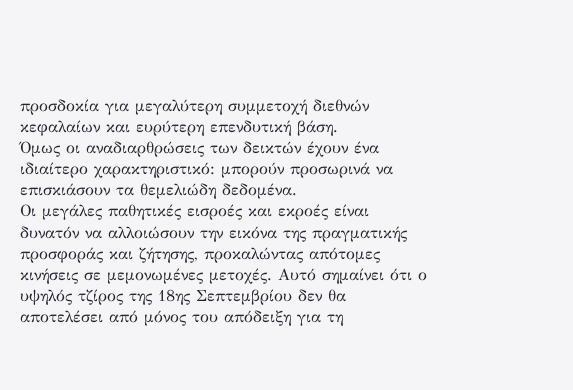προσδοκία για μεγαλύτερη συμμετοχή διεθνών κεφαλαίων και ευρύτερη επενδυτική βάση.
Όμως οι αναδιαρθρώσεις των δεικτών έχουν ένα ιδιαίτερο χαρακτηριστικό: μπορούν προσωρινά να επισκιάσουν τα θεμελιώδη δεδομένα.
Οι μεγάλες παθητικές εισροές και εκροές είναι δυνατόν να αλλοιώσουν την εικόνα της πραγματικής προσφοράς και ζήτησης, προκαλώντας απότομες κινήσεις σε μεμονωμένες μετοχές. Αυτό σημαίνει ότι ο υψηλός τζίρος της 18ης Σεπτεμβρίου δεν θα αποτελέσει από μόνος του απόδειξη για τη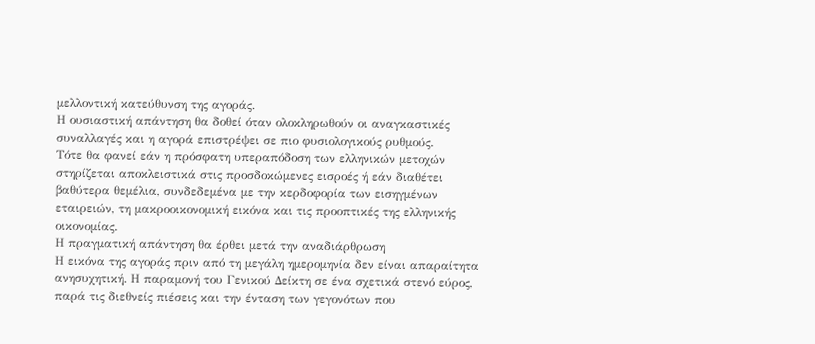μελλοντική κατεύθυνση της αγοράς.
Η ουσιαστική απάντηση θα δοθεί όταν ολοκληρωθούν οι αναγκαστικές συναλλαγές και η αγορά επιστρέψει σε πιο φυσιολογικούς ρυθμούς.
Τότε θα φανεί εάν η πρόσφατη υπεραπόδοση των ελληνικών μετοχών στηρίζεται αποκλειστικά στις προσδοκώμενες εισροές ή εάν διαθέτει βαθύτερα θεμέλια, συνδεδεμένα με την κερδοφορία των εισηγμένων εταιρειών, τη μακροοικονομική εικόνα και τις προοπτικές της ελληνικής οικονομίας.
Η πραγματική απάντηση θα έρθει μετά την αναδιάρθρωση
Η εικόνα της αγοράς πριν από τη μεγάλη ημερομηνία δεν είναι απαραίτητα ανησυχητική. Η παραμονή του Γενικού Δείκτη σε ένα σχετικά στενό εύρος, παρά τις διεθνείς πιέσεις και την ένταση των γεγονότων που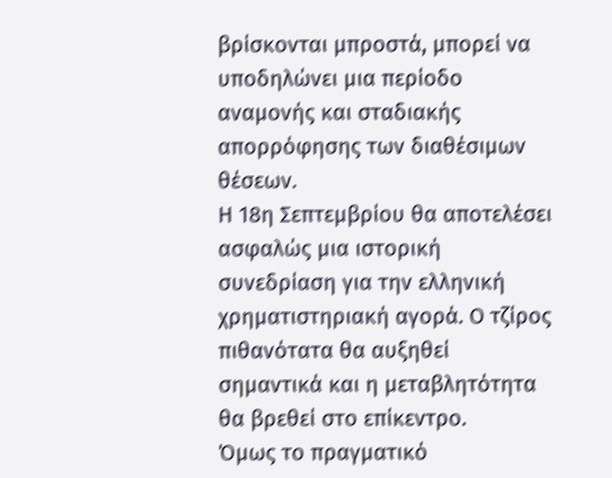βρίσκονται μπροστά, μπορεί να υποδηλώνει μια περίοδο αναμονής και σταδιακής απορρόφησης των διαθέσιμων θέσεων.
Η 18η Σεπτεμβρίου θα αποτελέσει ασφαλώς μια ιστορική συνεδρίαση για την ελληνική χρηματιστηριακή αγορά. Ο τζίρος πιθανότατα θα αυξηθεί σημαντικά και η μεταβλητότητα θα βρεθεί στο επίκεντρο.
Όμως το πραγματικό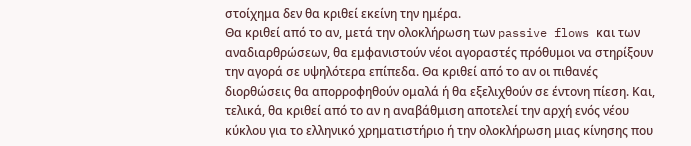στοίχημα δεν θα κριθεί εκείνη την ημέρα.
Θα κριθεί από το αν, μετά την ολοκλήρωση των passive flows και των αναδιαρθρώσεων, θα εμφανιστούν νέοι αγοραστές πρόθυμοι να στηρίξουν την αγορά σε υψηλότερα επίπεδα. Θα κριθεί από το αν οι πιθανές διορθώσεις θα απορροφηθούν ομαλά ή θα εξελιχθούν σε έντονη πίεση. Και, τελικά, θα κριθεί από το αν η αναβάθμιση αποτελεί την αρχή ενός νέου κύκλου για το ελληνικό χρηματιστήριο ή την ολοκλήρωση μιας κίνησης που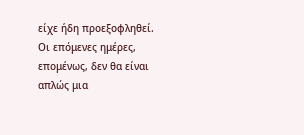είχε ήδη προεξοφληθεί.
Οι επόμενες ημέρες, επομένως, δεν θα είναι απλώς μια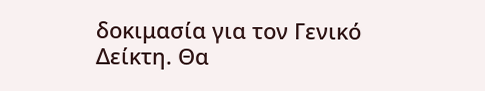δοκιμασία για τον Γενικό Δείκτη. Θα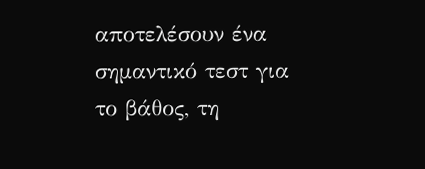αποτελέσουν ένα σημαντικό τεστ για το βάθος, τη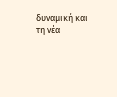δυναμική και τη νέα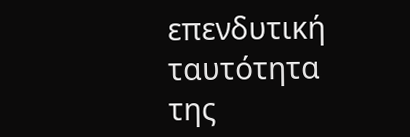επενδυτική ταυτότητα της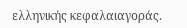ελληνικής κεφαλαιαγοράς.